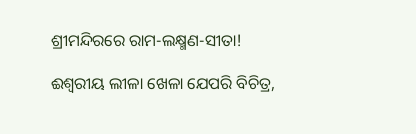ଶ୍ରୀମନ୍ଦିରରେ ରାମ-ଲକ୍ଷ୍ମଣ-ସୀତା!

ଈଶ୍ୱରୀୟ ଲୀଳା ଖେଳା ଯେପରି ବିଚିତ୍ର,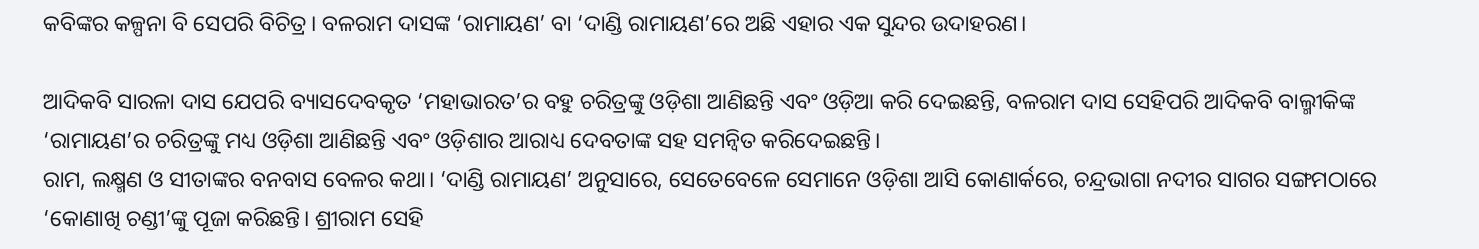କବିଙ୍କର କଳ୍ପନା ବି ସେପରି ବିଚିତ୍ର। ବଳରାମ ଦାସଙ୍କ ‘ରାମାୟଣ’ ବା ‘ଦାଣ୍ଡି ରାମାୟଣ’ରେ ଅଛି ଏହାର ଏକ ସୁନ୍ଦର ଉଦାହରଣ।

ଆଦିକବି ସାରଳା ଦାସ ଯେପରି ବ୍ୟାସଦେବକୃତ ‘ମହାଭାରତ’ର ବହୁ ଚରିତ୍ରଙ୍କୁ ଓଡ଼ିଶା ଆଣିଛନ୍ତି ଏବଂ ଓଡ଼ିଆ କରି ଦେଇଛନ୍ତି, ବଳରାମ ଦାସ ସେହିପରି ଆଦିକବି ବାଲ୍ମୀକିଙ୍କ ‘ରାମାୟଣ’ର ଚରିତ୍ରଙ୍କୁ ମଧ୍ୟ ଓଡ଼ିଶା ଆଣିଛନ୍ତି ଏବଂ ଓଡ଼ିଶାର ଆରାଧ୍ୟ ଦେବତାଙ୍କ ସହ ସମନ୍ୱିତ କରିଦେଇଛନ୍ତି।
ରାମ, ଲକ୍ଷ୍ମଣ ଓ ସୀତାଙ୍କର ବନବାସ ବେଳର କଥା। ‘ଦାଣ୍ଡି ରାମାୟଣ’ ଅନୁସାରେ, ସେତେବେଳେ ସେମାନେ ଓଡ଼ିଶା ଆସି କୋଣାର୍କରେ, ଚନ୍ଦ୍ରଭାଗା ନଦୀର ସାଗର ସଙ୍ଗମଠାରେ ‘କୋଣାଖି ଚଣ୍ଡୀ’ଙ୍କୁ ପୂଜା କରିଛନ୍ତି। ଶ୍ରୀରାମ ସେହି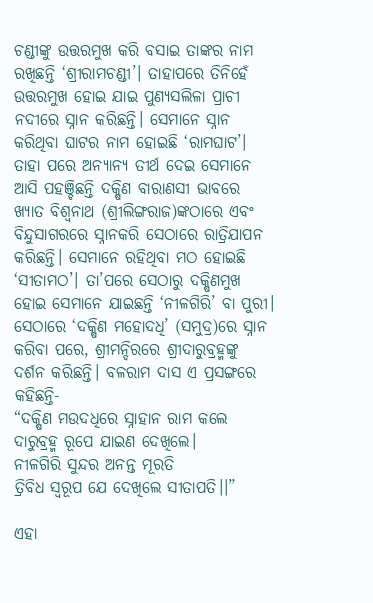ଚଣ୍ଡୀଙ୍କୁ ଉତ୍ତରମୁଖ କରି ବସାଇ ତାଙ୍କର ନାମ ରଖିଛନ୍ତି ‘ଶ୍ରୀରାମଚଣ୍ଡୀ’। ତାହାପରେ ତିନିହେଁ ଉତ୍ତରମୁଖ ହୋଇ ଯାଇ ପୁଣ୍ୟସଲିଳା ପ୍ରାଚୀ ନଦୀରେ ସ୍ନାନ କରିଛନ୍ତି। ସେମାନେ ସ୍ନାନ କରିଥିବା ଘାଟର ନାମ ହୋଇଛି ‘ରାମଘାଟ’। ତାହା ପରେ ଅନ୍ୟାନ୍ୟ ତୀର୍ଥ ଦେଇ ସେମାନେ ଆସି ପହଞ୍ଚିଛନ୍ତି ଦକ୍ଷିଣ ବାରାଣସୀ ଭାବରେ ଖ୍ୟାତ ବିଶ୍ୱନାଥ (ଶ୍ରୀଲିଙ୍ଗରାଜ)ଙ୍କଠାରେ ଏବଂ ବିନ୍ଦୁସାଗରରେ ସ୍ନାନକରି ସେଠାରେ ରାତ୍ରିଯାପନ କରିଛନ୍ତି। ସେମାନେ ରହିଥିବା ମଠ ହୋଇଛି ‘ସୀତାମଠ’। ତା’ପରେ ସେଠାରୁ ଦକ୍ଷିଣମୁଖ ହୋଇ ସେମାନେ ଯାଇଛନ୍ତି ‘ନୀଳଗିରି’ ବା ପୁରୀ। ସେଠାରେ ‘ଦକ୍ଷିଣ ମହୋଦଧି’ (ସମୁଦ୍ର)ରେ ସ୍ନାନ କରିବା ପରେ, ଶ୍ରୀମନ୍ଦିରରେ ଶ୍ରୀଦାରୁବ୍ରହ୍ମଙ୍କୁ ଦର୍ଶନ କରିଛନ୍ତି। ବଳରାମ ଦାସ ଏ ପ୍ରସଙ୍ଗରେ କହିଛନ୍ତି-
“ଦକ୍ଷିଣ ମଉଦଧିରେ ସ୍ନାହାନ ରାମ କଲେ
ଦାରୁବ୍ରହ୍ମ ରୂପେ ଯାଇଣ ଦେଖିଲେ।
ନୀଳଗିରି ସୁନ୍ଦର ଅନନ୍ତ ମୂରତି
ତ୍ରିବିଧ ସ୍ୱରୂପ ଯେ ଦେଖିଲେ ସୀତାପତି।।”

ଏହା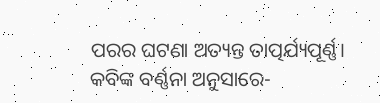ପରର ଘଟଣା ଅତ୍ୟନ୍ତ ତାତ୍ପର୍ଯ୍ୟପୂର୍ଣ୍ଣ। କବିଙ୍କ ବର୍ଣ୍ଣନା ଅନୁସାରେ-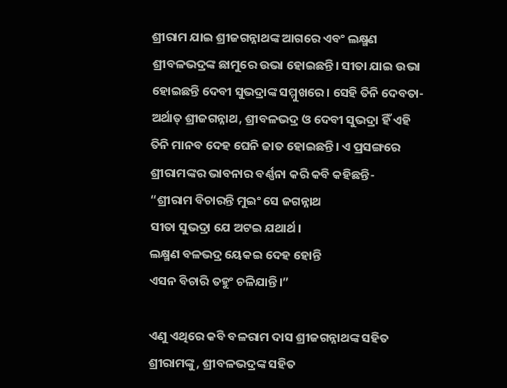ଶ୍ରୀରାମ ଯାଇ ଶ୍ରୀଜଗନ୍ନାଥଙ୍କ ଆଗରେ ଏବଂ ଲକ୍ଷ୍ମଣ ଶ୍ରୀବଳଭଦ୍ରଙ୍କ ଛାମୁରେ ଉଭା ହୋଇଛନ୍ତି। ସୀତା ଯାଇ ଉଭା ହୋଇଛନ୍ତି ଦେବୀ ସୁଭଦ୍ରାଙ୍କ ସମ୍ମୁଖରେ। ସେହି ତିନି ଦେବତା- ଅର୍ଥାତ୍ ଶ୍ରୀଜଗନ୍ନାଥ, ଶ୍ରୀବଳଭଦ୍ର ଓ ଦେବୀ ସୁଭଦ୍ରା ହିଁ ଏହି ତିନି ମାନବ ଦେହ ଘେନି ଜାତ ହୋଇଛନ୍ତି। ଏ ପ୍ରସଙ୍ଗରେ ଶ୍ରୀରାମଙ୍କର ଭାବନାର ବର୍ଣ୍ଣନା କରି କବି କହିଛନ୍ତି-
“ଶ୍ରୀରାମ ବିଚାରନ୍ତି ମୁଇଂ ସେ ଜଗନ୍ନାଥ
ସୀତା ସୁଭଦ୍ରା ଯେ ଅଟଇ ଯଥାର୍ଥ।
ଲକ୍ଷ୍ମଣ ବଳଭଦ୍ର ୟେକଇ ଦେହ ହୋନ୍ତି
ଏସନ ବିଚାରି ତହୁଂ ଚଳିଯାନ୍ତି।”

ଏଣୁ ଏଥିରେ କବି ବଳରାମ ଦାସ ଶ୍ରୀଜଗନ୍ନାଥଙ୍କ ସହିତ ଶ୍ରୀରାମଙ୍କୁ, ଶ୍ରୀବଳଭଦ୍ରଙ୍କ ସହିତ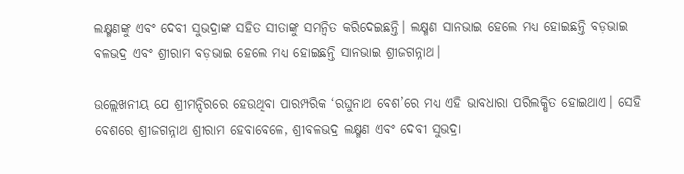ଲକ୍ଷ୍ମଣଙ୍କୁ ଏବଂ ଦେବୀ ସୁଭଦ୍ରାଙ୍କ ସହିତ ସୀତାଙ୍କୁ ସମନ୍ୱିତ କରିଦେଇଛନ୍ତି। ଲକ୍ଷ୍ମଣ ସାନଭାଇ ହେଲେ ମଧ୍ୟ ହୋଇଛନ୍ତି ବଡ଼ଭାଇ ବଳଭଦ୍ର ଏବଂ ଶ୍ରୀରାମ ବଡ଼ଭାଇ ହେଲେ ମଧ୍ୟ ହୋଇଛନ୍ତି ସାନଭାଇ ଶ୍ରୀଜଗନ୍ନାଥ।

ଉଲ୍ଲେଖନୀୟ ଯେ ଶ୍ରୀମନ୍ଦିରରେ ହେଉଥିବା ପାରମ୍ପରିକ ‘ରଘୁନାଥ ବେଶ’ରେ ମଧ୍ୟ ଏହି ଭାବଧାରା ପରିଲକ୍ଷିତ ହୋଇଥାଏ। ସେହି ବେଶରେ ଶ୍ରୀଜଗନ୍ନାଥ ଶ୍ରୀରାମ ହେବାବେଳେ, ଶ୍ରୀବଳଭଦ୍ର ଲକ୍ଷ୍ମଣ ଏବଂ ଦେବୀ ସୁଭଦ୍ରା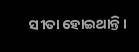ସୀତା ହୋଇଥାନ୍ତି।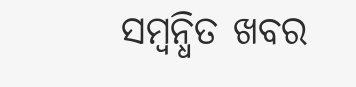ସମ୍ବନ୍ଧିତ ଖବର